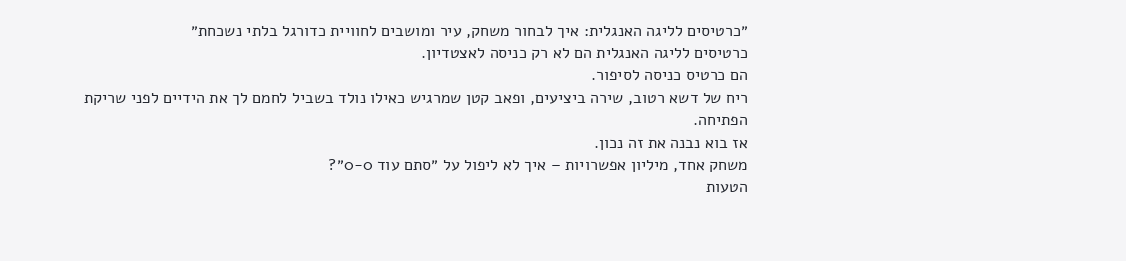״כרטיסים לליגה האנגלית: איך לבחור משחק, עיר ומושבים לחוויית כדורגל בלתי נשכחת״
כרטיסים לליגה האנגלית הם לא רק כניסה לאצטדיון.
הם כרטיס כניסה לסיפור.
ריח של דשא רטוב, שירה ביציעים, ופאב קטן שמרגיש כאילו נולד בשביל לחמם לך את הידיים לפני שריקת הפתיחה.
אז בוא נבנה את זה נכון.
משחק אחד, מיליון אפשרויות – איך לא ליפול על ״סתם עוד 0-0״?
הטעות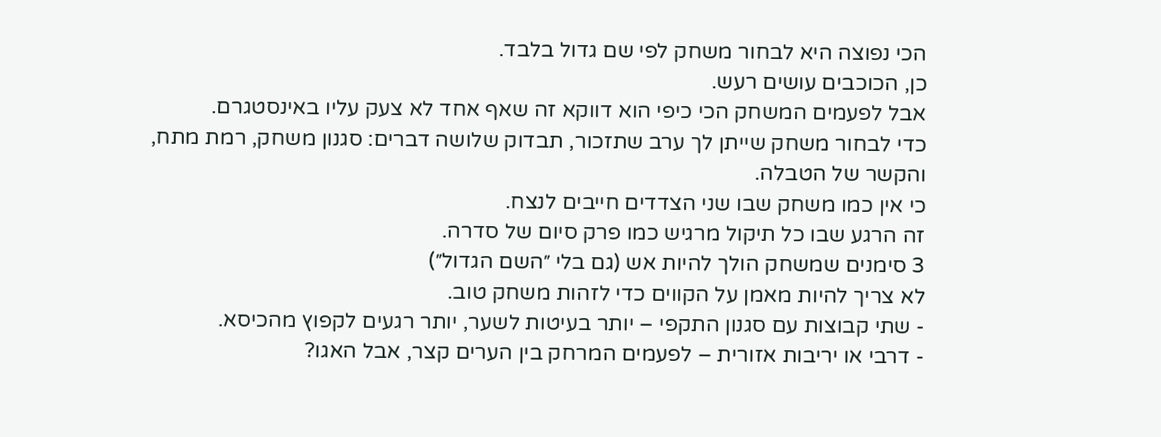הכי נפוצה היא לבחור משחק לפי שם גדול בלבד.
כן, הכוכבים עושים רעש.
אבל לפעמים המשחק הכי כיפי הוא דווקא זה שאף אחד לא צעק עליו באינסטגרם.
כדי לבחור משחק שייתן לך ערב שתזכור, תבדוק שלושה דברים: סגנון משחק, רמת מתח, והקשר של הטבלה.
כי אין כמו משחק שבו שני הצדדים חייבים לנצח.
זה הרגע שבו כל תיקול מרגיש כמו פרק סיום של סדרה.
3 סימנים שמשחק הולך להיות אש (גם בלי ״השם הגדול״)
לא צריך להיות מאמן על הקווים כדי לזהות משחק טוב.
- שתי קבוצות עם סגנון התקפי – יותר בעיטות לשער, יותר רגעים לקפוץ מהכיסא.
- דרבי או יריבות אזורית – לפעמים המרחק בין הערים קצר, אבל האגו?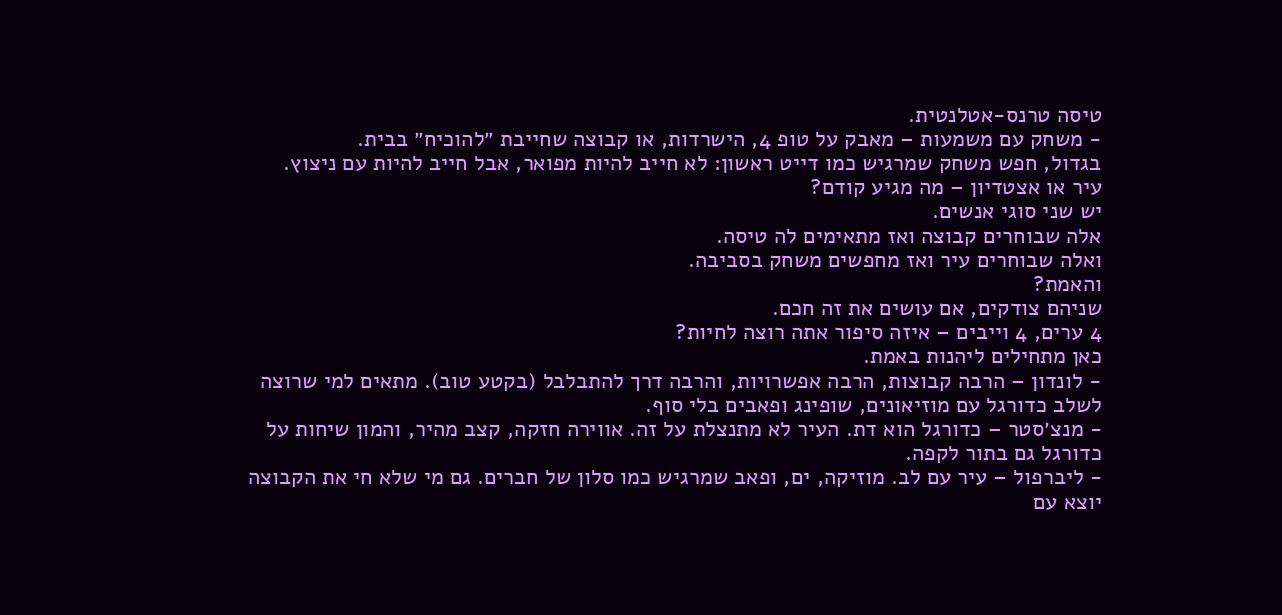טיסה טרנס-אטלנטית.
- משחק עם משמעות – מאבק על טופ 4, הישרדות, או קבוצה שחייבת ״להוכיח״ בבית.
בגדול, חפש משחק שמרגיש כמו דייט ראשון: לא חייב להיות מפואר, אבל חייב להיות עם ניצוץ.
עיר או אצטדיון – מה מגיע קודם?
יש שני סוגי אנשים.
אלה שבוחרים קבוצה ואז מתאימים לה טיסה.
ואלה שבוחרים עיר ואז מחפשים משחק בסביבה.
והאמת?
שניהם צודקים, אם עושים את זה חכם.
4 ערים, 4 וייבים – איזה סיפור אתה רוצה לחיות?
כאן מתחילים ליהנות באמת.
- לונדון – הרבה קבוצות, הרבה אפשרויות, והרבה דרך להתבלבל (בקטע טוב). מתאים למי שרוצה לשלב כדורגל עם מוזיאונים, שופינג ופאבים בלי סוף.
- מנצ׳סטר – כדורגל הוא דת. העיר לא מתנצלת על זה. אווירה חזקה, קצב מהיר, והמון שיחות על כדורגל גם בתור לקפה.
- ליברפול – עיר עם לב. מוזיקה, ים, ופאב שמרגיש כמו סלון של חברים. גם מי שלא חי את הקבוצה יוצא עם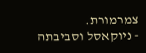צמרמורת.
- ניוקאסל וסביבתה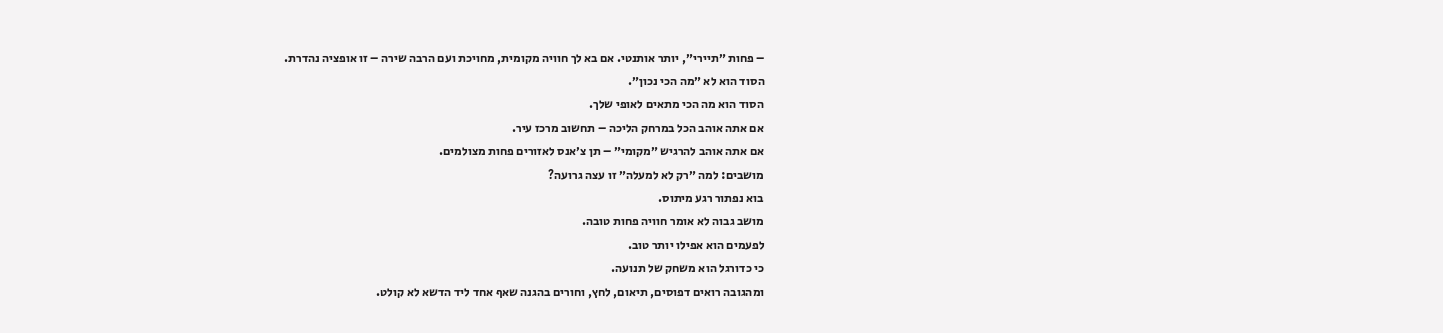– פחות ״תיירי״, יותר אותנטי. אם בא לך חוויה מקומית, מחויכת ועם הרבה שירה – זו אופציה נהדרת.
הסוד הוא לא ״מה הכי נכון״.
הסוד הוא מה הכי מתאים לאופי שלך.
אם אתה אוהב הכל במרחק הליכה – תחשוב מרכז עיר.
אם אתה אוהב להרגיש ״מקומי״ – תן צ׳אנס לאזורים פחות מצולמים.
מושבים: למה ״רק לא למעלה״ זו עצה גרועה?
בוא נפתור רגע מיתוס.
מושב גבוה לא אומר חוויה פחות טובה.
לפעמים הוא אפילו יותר טוב.
כי כדורגל הוא משחק של תנועה.
ומהגובה רואים דפוסים, תיאום, לחץ, וחורים בהגנה שאף אחד ליד הדשא לא קולט.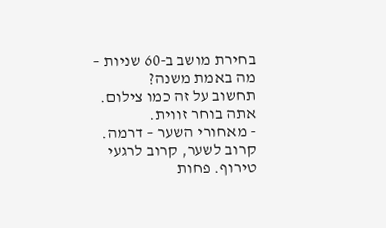בחירת מושב ב-60 שניות – מה באמת משנה?
תחשוב על זה כמו צילום.
אתה בוחר זווית.
- מאחורי השער – דרמה. קרוב לשער, קרוב לרגעי טירוף. פחות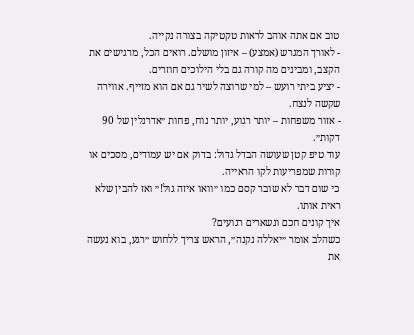טוב אם אתה אוהב לראות טקטיקה בצורה נקייה.
- לאורך המגרש (אמצע) – איזון מושלם. רואים הכל, מרגישים את הקצב, ומבינים מה קורה גם בלי הילוכים חוזרים.
- יציע ביתי רועש – למי שרוצה לשיר גם אם הוא מזייף. אווירה שקשה לנצח.
- אזור משפחות – יותר רגוע, יותר נוח, פחות ״אדרנלין של 90 דקות״.
עוד טיפ קטן שעושה הבדל גדול: בדוק אם יש עמודים, מסכים או קורות שמפריעות לקו הראייה.
כי שום דבר לא שובר קסם כמו ״וואו איזה גול!״ ואז להבין שלא ראית אותו.
איך קונים חכם ונשארים רגועים?
כשהלב אומר ״יאללה נקנה״, הראש צריך ללחוש ״רגע, בוא נעשה את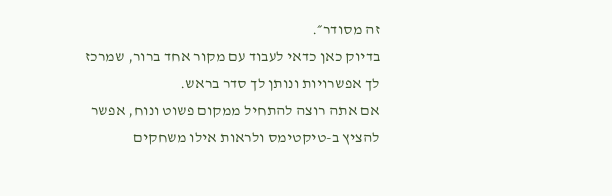זה מסודר״.
בדיוק כאן כדאי לעבוד עם מקור אחד ברור, שמרכז לך אפשרויות ונותן לך סדר בראש.
אם אתה רוצה להתחיל ממקום פשוט ונוח, אפשר להציץ ב-טיקטימס ולראות אילו משחקים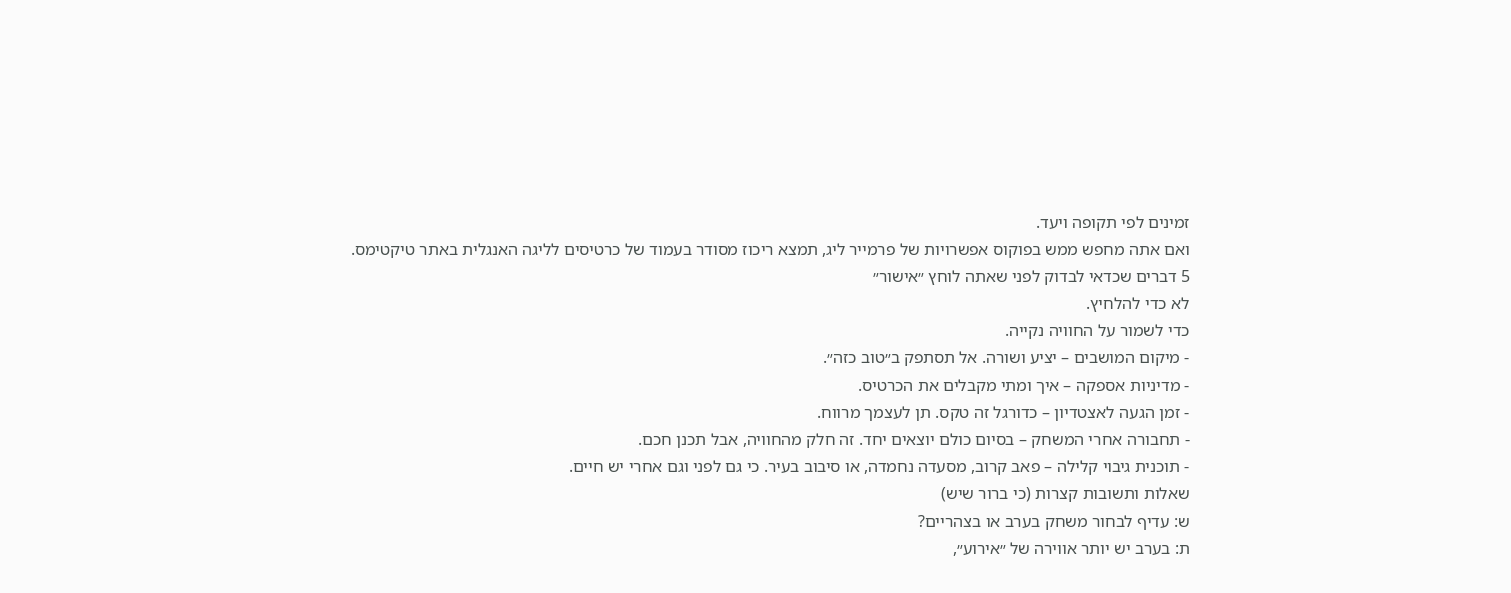זמינים לפי תקופה ויעד.
ואם אתה מחפש ממש בפוקוס אפשרויות של פרמייר ליג, תמצא ריכוז מסודר בעמוד של כרטיסים לליגה האנגלית באתר טיקטימס.
5 דברים שכדאי לבדוק לפני שאתה לוחץ ״אישור״
לא כדי להלחיץ.
כדי לשמור על החוויה נקייה.
- מיקום המושבים – יציע ושורה. אל תסתפק ב״טוב כזה״.
- מדיניות אספקה – איך ומתי מקבלים את הכרטיס.
- זמן הגעה לאצטדיון – כדורגל זה טקס. תן לעצמך מרווח.
- תחבורה אחרי המשחק – בסיום כולם יוצאים יחד. זה חלק מהחוויה, אבל תכנן חכם.
- תוכנית גיבוי קלילה – פאב קרוב, מסעדה נחמדה, או סיבוב בעיר. כי גם לפני וגם אחרי יש חיים.
שאלות ותשובות קצרות (כי ברור שיש)
ש: עדיף לבחור משחק בערב או בצהריים?
ת: בערב יש יותר אווירה של ״אירוע״,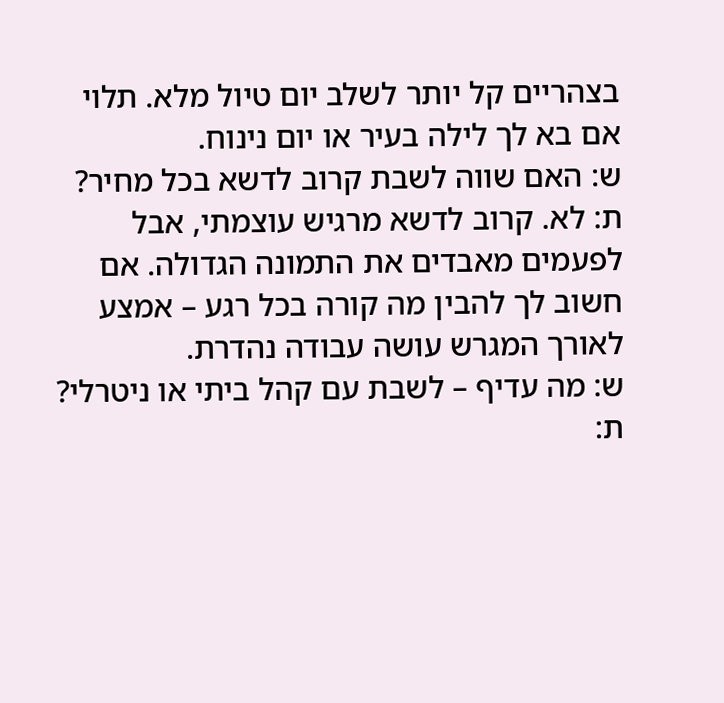בצהריים קל יותר לשלב יום טיול מלא. תלוי אם בא לך לילה בעיר או יום נינוח.
ש: האם שווה לשבת קרוב לדשא בכל מחיר?
ת: לא. קרוב לדשא מרגיש עוצמתי, אבל לפעמים מאבדים את התמונה הגדולה. אם חשוב לך להבין מה קורה בכל רגע – אמצע לאורך המגרש עושה עבודה נהדרת.
ש: מה עדיף – לשבת עם קהל ביתי או ניטרלי?
ת: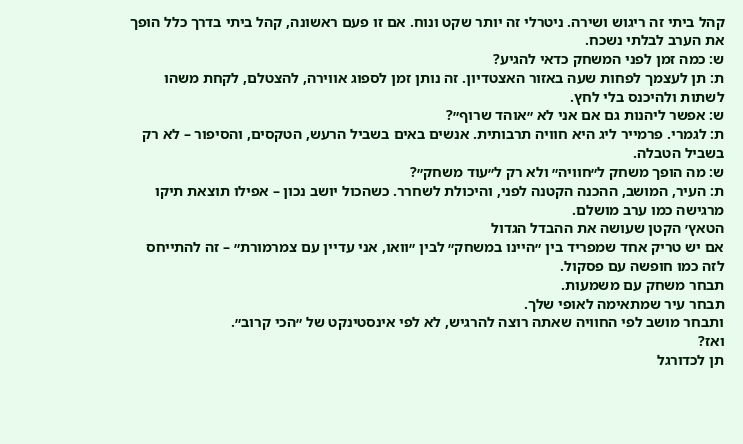קהל ביתי זה ריגוש ושירה. ניטרלי זה יותר שקט ונוח. אם זו פעם ראשונה, קהל ביתי בדרך כלל הופך את הערב לבלתי נשכח.
ש: כמה זמן לפני המשחק כדאי להגיע?
ת: תן לעצמך לפחות שעה באזור האצטדיון. זה נותן זמן לספוג אווירה, להצטלם, לקחת משהו לשתות ולהיכנס בלי לחץ.
ש: אפשר ליהנות גם אם אני לא ״אוהד שרוף״?
ת: לגמרי. פרמייר ליג היא חוויה תרבותית. אנשים באים בשביל הרעש, הטקסים, והסיפור – לא רק בשביל הטבלה.
ש: מה הופך משחק ל״חוויה״ ולא רק ל״עוד משחק״?
ת: העיר, המושב, ההכנה הקטנה לפני, והיכולת לשחרר. כשהכול יושב נכון – אפילו תוצאת תיקו מרגישה כמו ערב מושלם.
הטאץ׳ הקטן שעושה את ההבדל הגדול
אם יש טריק אחד שמפריד בין ״היינו במשחק״ לבין ״וואו, אני עדיין עם צמרמורת״ – זה להתייחס לזה כמו חופשה עם פסקול.
תבחר משחק עם משמעות.
תבחר עיר שמתאימה לאופי שלך.
ותבחר מושב לפי החוויה שאתה רוצה להרגיש, לא לפי אינסטינקט של ״הכי קרוב״.
ואז?
תן לכדורגל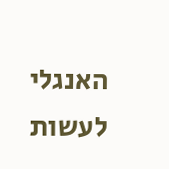האנגלי לעשות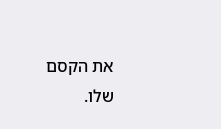את הקסם שלו.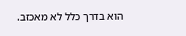הוא בדרך כלל לא מאכזב.